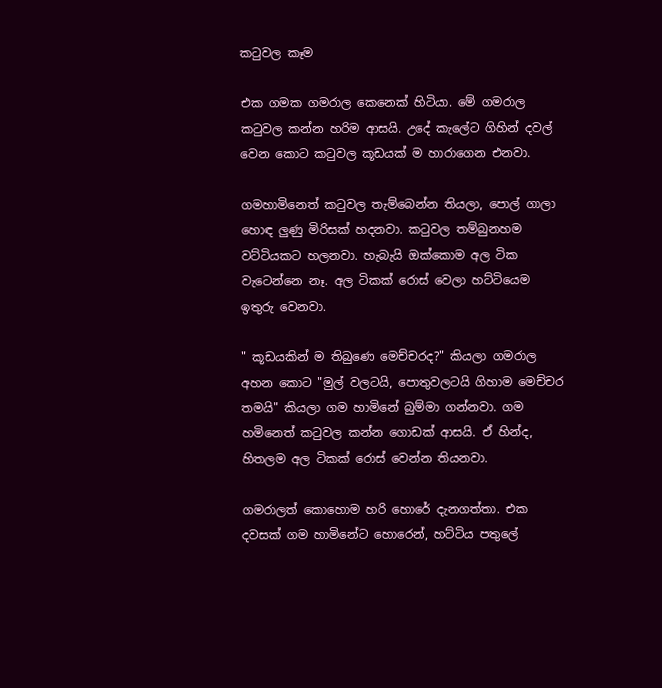කටුවල කෑම

එක ගමක ගමරාල කෙනෙක් හිටියා. මේ ගමරාල කටුවල කන්න හරිම ආසයි. උදේ කැලේට ගිහින් දවල් වෙන කොට කටුවල කූඩයක් ම හාරාගෙන එනවා.

ගමහාමිනෙත් කටුවල තැම්බෙන්න තියලා, පොල් ගාලා හොඳ ලුණු මිරිසක් හදනවා. කටුවල තම්බුනහම වට්ටියකට හලනවා. හැබැයි ඔක්කොම අල ටික වැටෙන්නෙ නෑ. අල ටිකක් රොස් වෙලා හට්ටියෙම ඉතුරු වෙනවා.

" කූඩයකින් ම තිබුණෙ මෙච්චරද?" කියලා ගමරාල අහන කොට "මුල් වලටයි, පොතුවලටයි ගිහාම මෙච්චර තමයි" කියලා ගම හාමිනේ බුම්මා ගන්නවා. ගම හමිනෙත් කටුවල කන්න ගොඩක් ආසයි. ඒ හින්ද, හිතලම අල ටිකක් රොස් වෙන්න තියනවා.

ගමරාලත් කොහොම හරි හොරේ දැනගත්තා. එක දවසක් ගම හාමිනේට හොරෙන්, හට්ටිය පතුලේ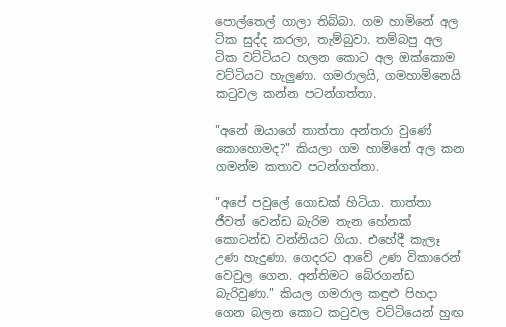පොල්තෙල් ගාලා තිබ්බා. ගම හාමිනේ අල ටික සුද්ද කරලා, තැම්බුවා. තම්බපු අල ටික වට්ටියට හලන කොට අල ඔක්කොම වට්ටියට හැලුණා. ගමරාලයි, ගමහාමිනෙයි කටුවල කන්න පටන්ගත්තා.

"අනේ ඔයාගේ තාත්තා අන්තරා වුණේ කොහොමද?" කියලා ගම හාමිනේ අල කන ගමන්ම කතාව පටන්ගත්තා.

"අපේ පවුලේ ගොඩක් හිටියා. තාත්තා ජීවත් වෙන්ඩ බැරිම තැන හේනක් කොටන්ඩ වන්නියට ගියා. එහේදී කැලෑ උණ හැදුණා. ගෙදරට ආවේ උණ විකාරෙන් වෙවුල ගෙන. අන්තිමට බේරගන්ඩ බැරිවුණා." කියල ගමරාල කඳුළු පිහදා ගෙන බලන කොට කටුවල වට්ටියෙන් හුඟ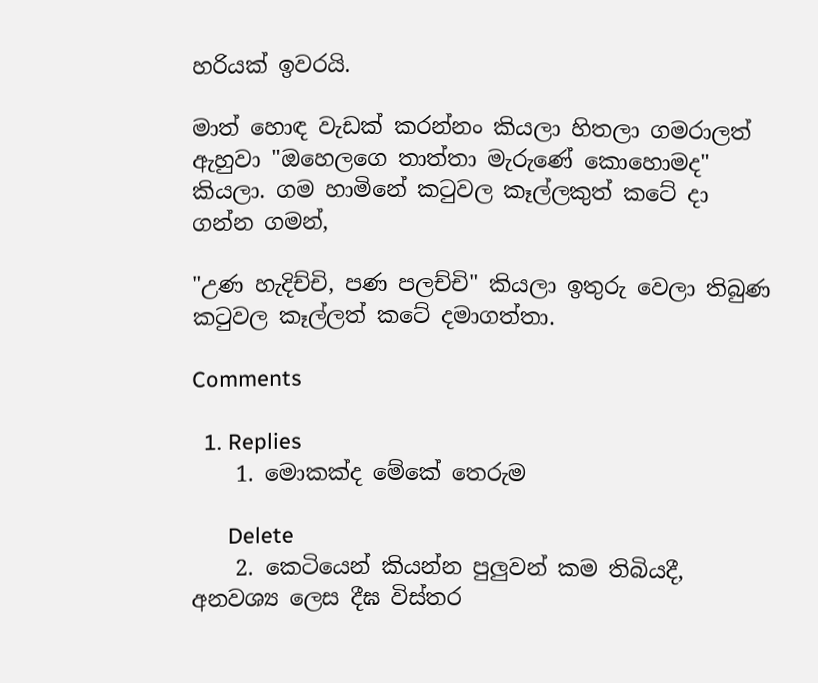හරියක් ඉවරයි.

මාත් හොඳ වැඩක් කරන්නං කියලා හිතලා ගමරාලත් ඇහුවා "ඔහෙලගෙ තාත්තා මැරුණේ කොහොමද" කියලා. ගම හාමිනේ කටුවල කෑල්ලකුත් කටේ දා ගන්න ගමන්,

"උණ හැදිච්චි, පණ පලච්චි" කියලා ඉතුරු වෙලා තිබුණ කටුවල කෑල්ලත් කටේ දමාගත්තා.

Comments

  1. Replies
    1. මොකක්ද මේකේ තෙරුම

      Delete
    2. කෙටියෙන් කියන්න පුලුවන් කම තිබියදී, අනවශ්‍ය ලෙස දීඝ විස්තර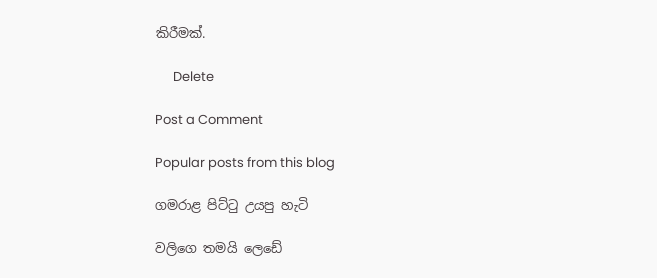කිරීමක්.

      Delete

Post a Comment

Popular posts from this blog

ගමරාළ පිට්ටු උයපු හැටි

වලිගෙ තමයි ලෙඩේ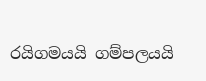රයිගමයයි ගම්පලයයි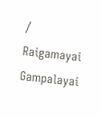/ Raigamayai Gampalayai